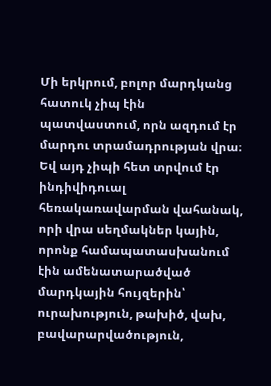Մի երկրում, բոլոր մարդկանց հատուկ չիպ էին պատվաստում, որն ազդում էր մարդու տրամադրության վրա։ Եվ այդ չիպի հետ տրվում էր ինդիվիդուալ հեռակառավարման վահանակ, որի վրա սեղմակներ կային, որոնք համապատասխանում էին ամենատարածված մարդկային հույզերին՝ ուրախություն, թախիծ, վախ, բավարարվածություն,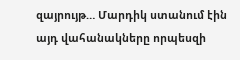զայրույթ… Մարդիկ ստանում էին այդ վահանակները որպեսզի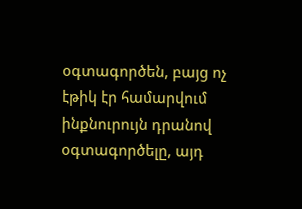օգտագործեն, բայց ոչ էթիկ էր համարվում ինքնուրույն դրանով օգտագործելը, այդ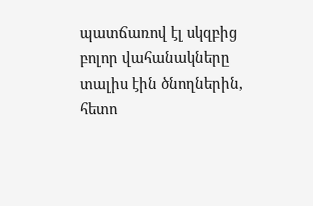պատճառով էլ սկզբից բոլոր վահանակները տալիս էին ծնողներին, հետո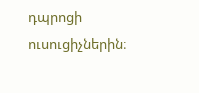դպրոցի ուսուցիչներին։